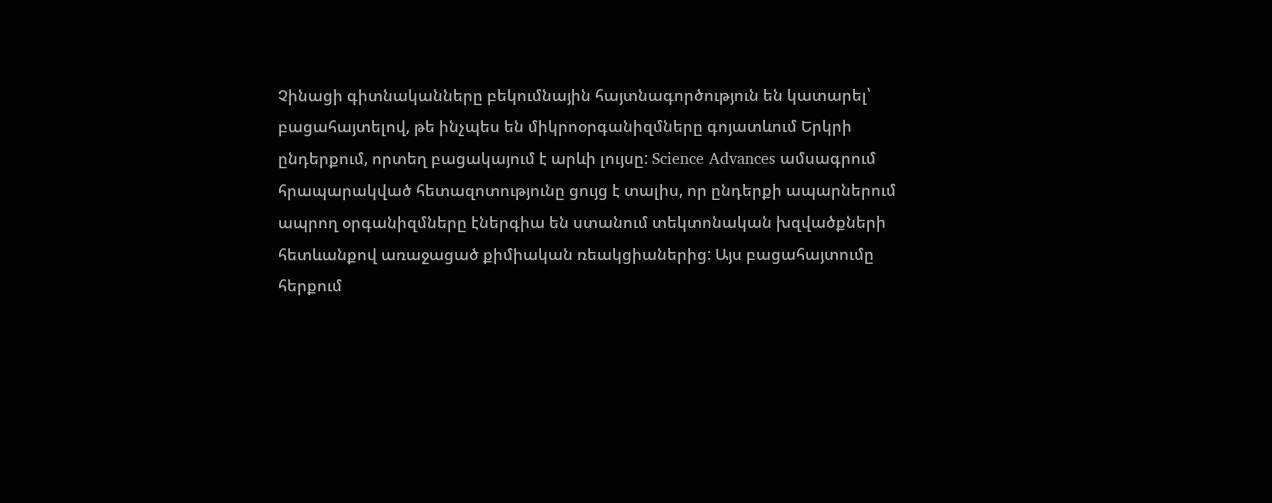Չինացի գիտնականները բեկումնային հայտնագործություն են կատարել՝ բացահայտելով, թե ինչպես են միկրոօրգանիզմները գոյատևում Երկրի ընդերքում, որտեղ բացակայում է արևի լույսը: Science Advances ամսագրում հրապարակված հետազոտությունը ցույց է տալիս, որ ընդերքի ապարներում ապրող օրգանիզմները էներգիա են ստանում տեկտոնական խզվածքների հետևանքով առաջացած քիմիական ռեակցիաներից: Այս բացահայտումը հերքում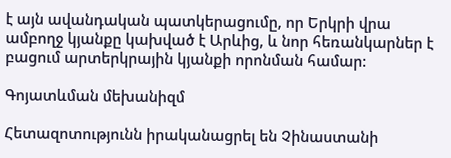է այն ավանդական պատկերացումը, որ Երկրի վրա ամբողջ կյանքը կախված է Արևից, և նոր հեռանկարներ է բացում արտերկրային կյանքի որոնման համար:

Գոյատևման մեխանիզմ

Հետազոտությունն իրականացրել են Չինաստանի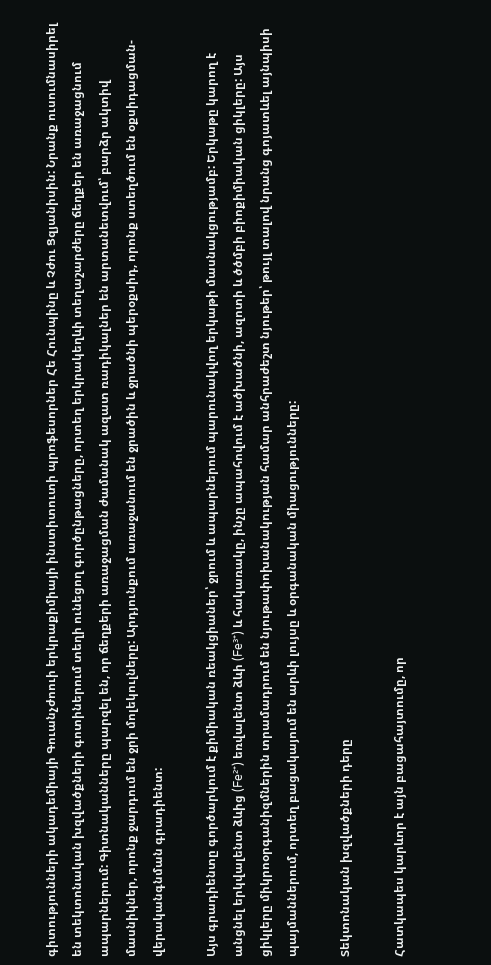գիտությունների ակադեմիայի Գուանչժոուի երկրաքիմիայի ինստիտուտի պրոֆեսորներ Հե Հունպինը և Չժու Ցզյանիսին: Նրանք ուսումնասիրել են տեկտոնական խզվածքների գոտիներում տեղի ունեցող գործընթացները, որտեղ երկրակեղևի տեղաշարժերը ճեղքեր են առաջացնում ապարներում: Գիտնականները պարզել են, որ ճեղքերի առաջացման ժամանակ ազատ ռադիկալներ են արտանետվում՝ բարձր ակտիվ մասնիկներ, որոնք ջարդում են ջրի մոլեկուլները: Արդյունքում առաջանում են ջրածին և ջրածնի պերօքսիդ, որոնք ստեղծում են օքսիդացման-վերականգնման գրադիենտ:

Այս գրադիենտը գործարկում է քիմիական ռեակցիաներ՝ ջրում և ապարներում պարունակվող երկաթի մասնակցությամբ: Երկաթը կարող է անցնել երկվալենտ ձևից (Fe²⁺) եռվալենտ ձևի (Fe³⁺) և հակառակը, ինչը ապահովում է ածխածնի, ազոտի և ծծմբի բիոքիմիական ցիկլերը: Այս ցիկլերը միկրոօրգանիզմներին տրամադրում են նյութափոխանակության համար անհրաժեշտ նյութեր՝ թույլ տալով նրանց գոյատևել այնպիսի պայմաններում, որտեղ բացակայում են արևի լույսը և օրգանական միացությունները:

Տեկտոնական խզվածքների դերը

Հատկապես կարևոր է այն բացահայտումը, որ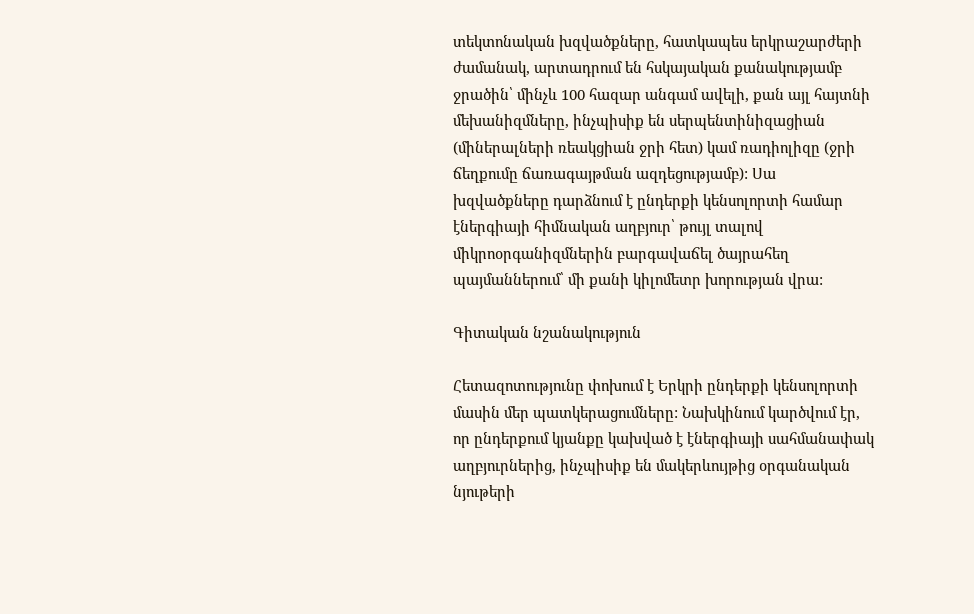տեկտոնական խզվածքները, հատկապես երկրաշարժերի ժամանակ, արտադրում են հսկայական քանակությամբ ջրածին՝ մինչև 100 հազար անգամ ավելի, քան այլ հայտնի մեխանիզմները, ինչպիսիք են սերպենտինիզացիան (միներալների ռեակցիան ջրի հետ) կամ ռադիոլիզը (ջրի ճեղքումը ճառագայթման ազդեցությամբ): Սա խզվածքները դարձնում է ընդերքի կենսոլորտի համար էներգիայի հիմնական աղբյուր՝ թույլ տալով միկրոօրգանիզմներին բարգավաճել ծայրահեղ պայմաններում՝ մի քանի կիլոմետր խորության վրա:

Գիտական նշանակություն

Հետազոտությունը փոխում է Երկրի ընդերքի կենսոլորտի մասին մեր պատկերացումները: Նախկինում կարծվում էր, որ ընդերքում կյանքը կախված է էներգիայի սահմանափակ աղբյուրներից, ինչպիսիք են մակերևույթից օրգանական նյութերի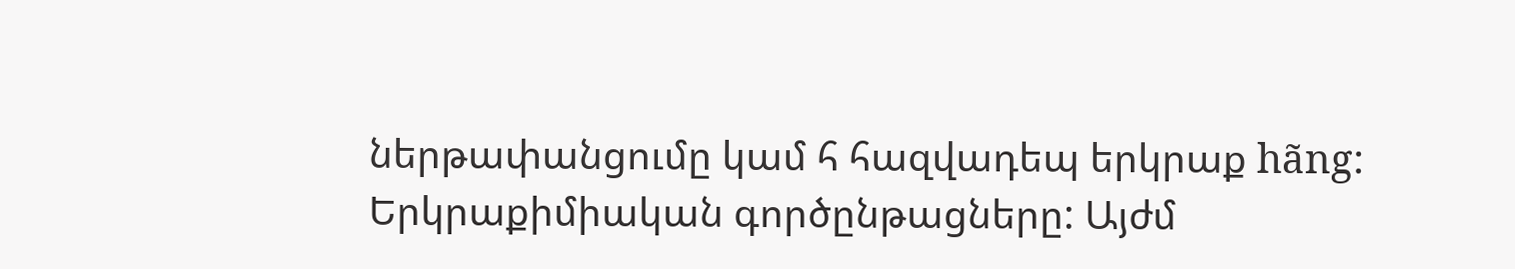ներթափանցումը կամ հ հազվադեպ երկրաք hãng: Երկրաքիմիական գործընթացները: Այժմ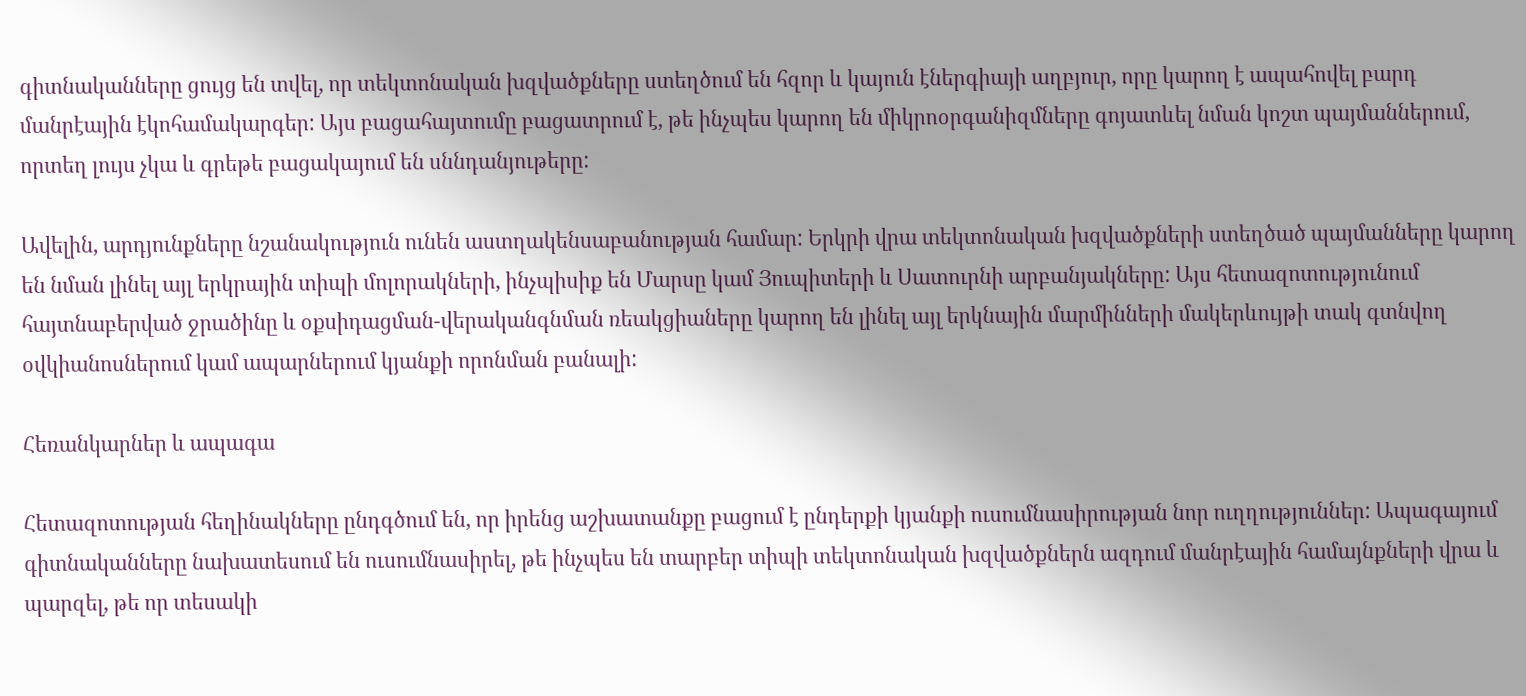գիտնականները ցույց են տվել, որ տեկտոնական խզվածքները ստեղծում են հզոր և կայուն էներգիայի աղբյուր, որը կարող է ապահովել բարդ մանրէային էկոհամակարգեր: Այս բացահայտումը բացատրում է, թե ինչպես կարող են միկրոօրգանիզմները գոյատևել նման կոշտ պայմաններում, որտեղ լույս չկա և գրեթե բացակայում են սննդանյութերը:

Ավելին, արդյունքները նշանակություն ունեն աստղակենսաբանության համար: Երկրի վրա տեկտոնական խզվածքների ստեղծած պայմանները կարող են նման լինել այլ երկրային տիպի մոլորակների, ինչպիսիք են Մարսը կամ Յուպիտերի և Սատուրնի արբանյակները: Այս հետազոտությունում հայտնաբերված ջրածինը և օքսիդացման-վերականգնման ռեակցիաները կարող են լինել այլ երկնային մարմինների մակերևույթի տակ գտնվող օվկիանոսներում կամ ապարներում կյանքի որոնման բանալի:

Հեռանկարներ և ապագա

Հետազոտության հեղինակները ընդգծում են, որ իրենց աշխատանքը բացում է ընդերքի կյանքի ուսումնասիրության նոր ուղղություններ: Ապագայում գիտնականները նախատեսում են ուսումնասիրել, թե ինչպես են տարբեր տիպի տեկտոնական խզվածքներն ազդում մանրէային համայնքների վրա և պարզել, թե որ տեսակի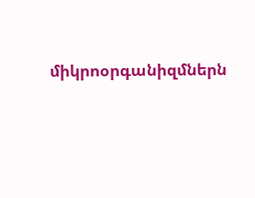միկրոօրգանիզմներն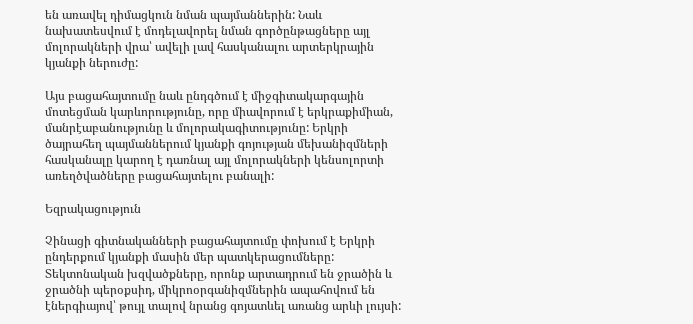են առավել դիմացկուն նման պայմաններին: Նաև նախատեսվում է մոդելավորել նման գործընթացները այլ մոլորակների վրա՝ ավելի լավ հասկանալու արտերկրային կյանքի ներուժը:

Այս բացահայտումը նաև ընդգծում է միջգիտակարգային մոտեցման կարևորությունը, որը միավորում է երկրաքիմիան, մանրէաբանությունը և մոլորակագիտությունը: Երկրի ծայրահեղ պայմաններում կյանքի գոյության մեխանիզմների հասկանալը կարող է դառնալ այլ մոլորակների կենսոլորտի առեղծվածները բացահայտելու բանալի:

Եզրակացություն

Չինացի գիտնականների բացահայտումը փոխում է Երկրի ընդերքում կյանքի մասին մեր պատկերացումները: Տեկտոնական խզվածքները, որոնք արտադրում են ջրածին և ջրածնի պերօքսիդ, միկրոօրգանիզմներին ապահովում են էներգիայով՝ թույլ տալով նրանց գոյատևել առանց արևի լույսի: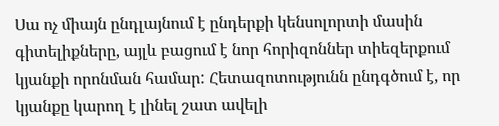Սա ոչ միայն ընդլայնում է ընդերքի կենսոլորտի մասին գիտելիքները, այլև բացում է նոր հորիզոններ տիեզերքում կյանքի որոնման համար: Հետազոտությունն ընդգծում է, որ կյանքը կարող է լինել շատ ավելի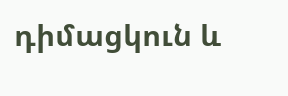դիմացկուն և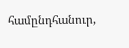համընդհանուր,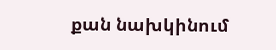քան նախկինում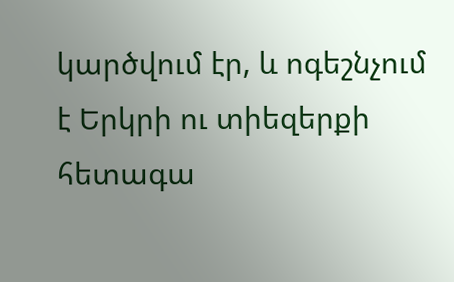կարծվում էր, և ոգեշնչում է Երկրի ու տիեզերքի հետագա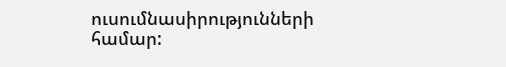ուսումնասիրությունների համար: